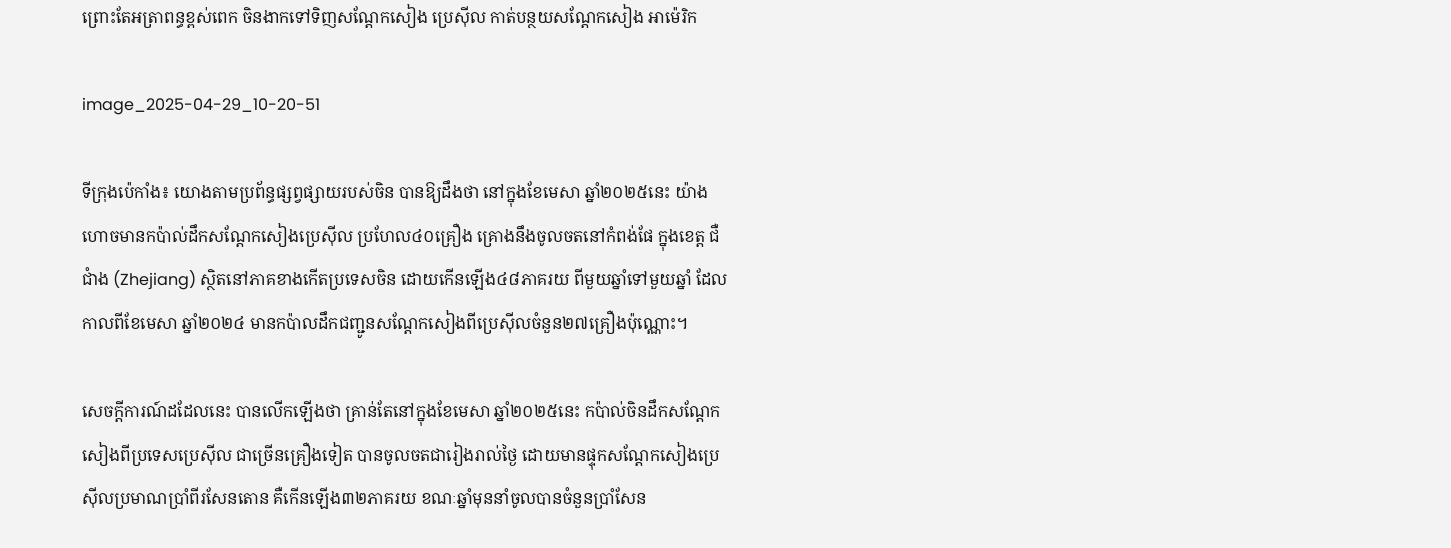ព្រោះតែអត្រាពន្ធខ្ពស់ពេក ចិនងាកទៅទិញសណ្តែកសៀង ប្រេស៊ីល កាត់បន្ថយសណ្តែកសៀង អាម៉េរិក

image_2025-04-29_10-20-51

ទីក្រុងប៉េកាំង៖ យោងតាមប្រព័ន្ធផ្សព្វផ្សាយរបស់ចិន បានឱ្យដឹងថា នៅក្នុងខែមេសា ឆ្នាំ២០២៥នេះ យ៉ាងហោចមានកប៉ាល់ដឹកសណ្តែកសៀងប្រេស៊ីល ប្រហែល៤០គ្រឿង គ្រោងនឹងចូលចតនៅកំពង់ផែ ក្នុងខេត្ត ជឺជាំង (Zhejiang) ស្ថិតនៅភាគខាងកើតប្រទេសចិន ដោយកើនឡើង៤៨ភាគរយ ពីមួយឆ្នាំទៅមួយឆ្នាំ ដែលកាលពីខែមេសា ឆ្នាំ២០២៤ មានកប៉ាលដឹកជញ្ជូនសណ្តែកសៀងពីប្រេស៊ីលចំនួន២៧គ្រឿងប៉ុណ្ណោះ។

សេចក្តីការណ៍ដដែលនេះ បានលើកឡើងថា គ្រាន់តែនៅក្នុងខែមេសា ឆ្នាំ២០២៥នេះ កប៉ាល់ចិនដឹកសណ្តែកសៀងពីប្រទេសប្រេស៊ីល ជាច្រើនគ្រឿងទៀត បានចូលចតជារៀងរាល់ថ្ងៃ ដោយមានផ្ទុកសណ្តែកសៀងប្រេស៊ីលប្រមាណប្រាំពីរសែនតោន គឺកើនឡើង៣២ភាគរយ ខណៈឆ្នាំមុននាំចូលបានចំនួនប្រាំសែន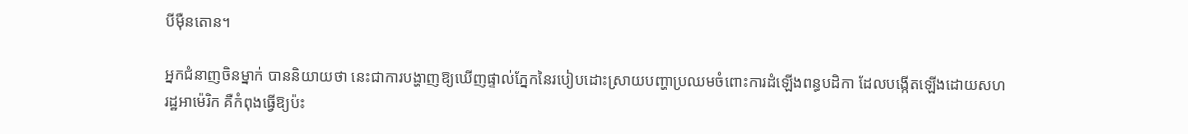បីម៉ឺនតោន។

អ្នកជំនាញចិនម្នាក់ បាននិយាយថា នេះជាការបង្ហាញឱ្យឃើញផ្ទាល់ភ្នែកនៃរបៀបដោះស្រាយបញ្ហាប្រឈមចំពោះការដំឡើងពន្ធបដិកា ដែលបង្កើតឡើងដោយសហរដ្ឋអាម៉េរិក គឺកំពុងធ្វើឱ្យប៉ះ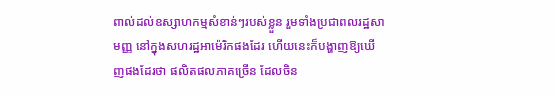ពាល់ដល់ឧស្សាហកម្មសំខាន់ៗរបស់ខ្លួន រួមទាំងប្រជាពលរដ្ឋសាមញ្ញ នៅក្នុងសហរដ្ឋអាម៉េរិកផងដែរ ហើយនេះក៏បង្ហាញឱ្យឃើញផងដែរថា ផលិតផលភាគច្រើន ដែលចិន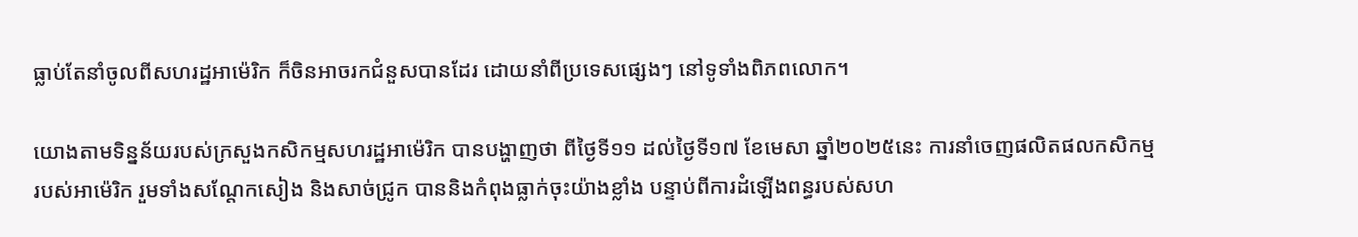ធ្លាប់តែនាំចូលពីសហរដ្ឋអាម៉េរិក ក៏ចិនអាចរកជំនួសបានដែរ ដោយនាំពីប្រទេសផ្សេងៗ នៅទូទាំងពិភពលោក។

យោងតាមទិន្នន័យរបស់ក្រសួងកសិកម្មសហរដ្ឋអាម៉េរិក បានបង្ហាញថា ពីថ្ងៃទី១១ ដល់ថ្ងៃទី១៧ ខែមេសា ឆ្នាំ២០២៥នេះ ការនាំចេញផលិតផលកសិកម្មរបស់អាម៉េរិក រួមទាំងសណ្តែកសៀង និងសាច់ជ្រូក បាននិងកំពុងធ្លាក់ចុះយ៉ាងខ្លាំង បន្ទាប់ពីការដំឡើងពន្ធរបស់សហ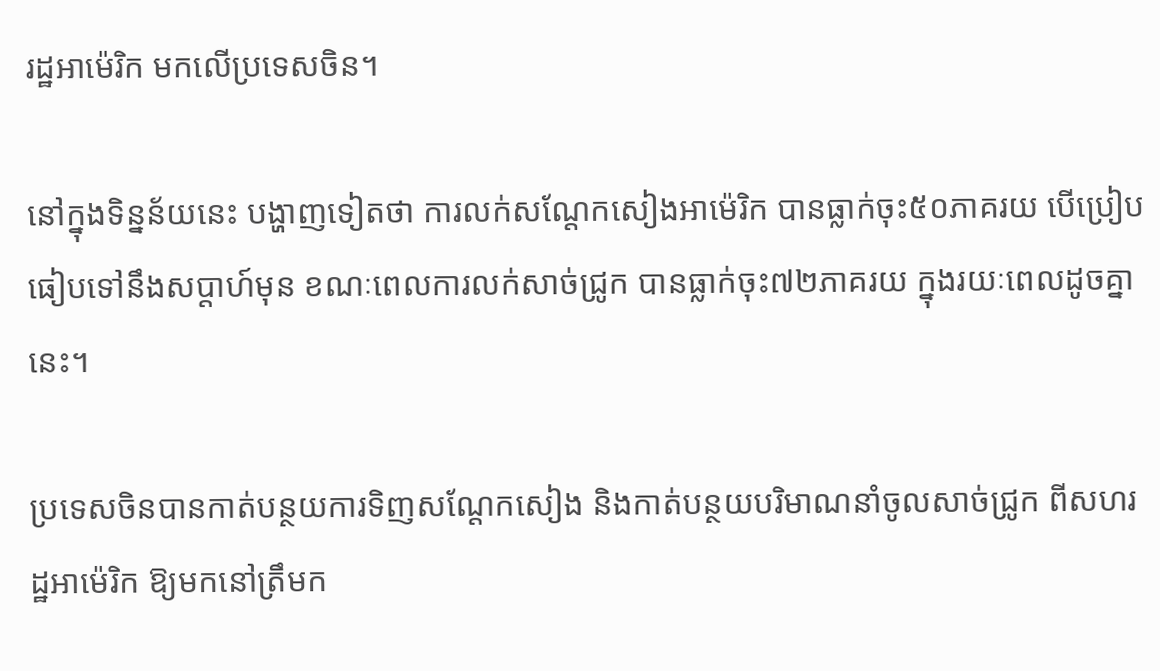រដ្ឋអាម៉េរិក មកលើប្រទេសចិន។

នៅក្នុងទិន្នន័យនេះ បង្ហាញទៀតថា ការលក់សណ្តែកសៀងអាម៉េរិក បានធ្លាក់ចុះ៥០ភាគរយ បើប្រៀបធៀបទៅនឹងសប្តាហ៍មុន ខណៈពេលការលក់សាច់ជ្រូក បានធ្លាក់ចុះ៧២ភាគរយ ក្នុងរយៈពេលដូចគ្នានេះ។

ប្រទេសចិនបានកាត់បន្ថយការទិញសណ្តែកសៀង និងកាត់បន្ថយបរិមាណនាំចូលសាច់ជ្រូក ពីសហរដ្ឋអាម៉េរិក ឱ្យមកនៅត្រឹមក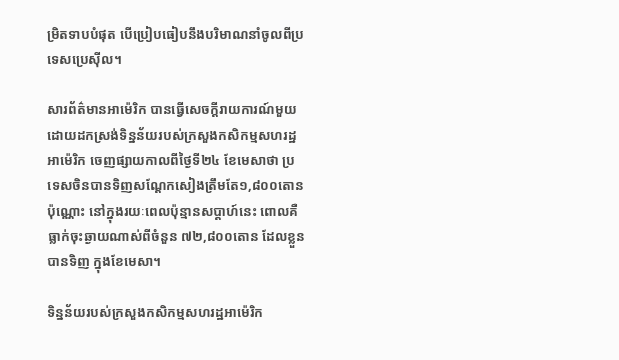ម្រិតទាបបំផុត បើប្រៀបធៀបនឹងបរិមាណនាំចូលពីប្រទេសប្រេស៊ីល។

សារព័ត៌មានអាម៉េរិក បានធ្វើសេចក្តីរាយការណ៍មួយ ដោយដកស្រង់ទិន្នន័យរបស់ក្រសួងកសិកម្មសហរដ្ឋអាម៉េរិក ចេញផ្សាយកាលពីថ្ងៃទី២៤ ខែមេសាថា ប្រទេសចិនបានទិញសណ្តែកសៀងត្រឹមតែ១,៨០០តោនប៉ុណ្ណោះ នៅក្នុងរយៈពេលប៉ុន្មានសប្តាហ៍នេះ ពោលគឺធ្លាក់ចុះឆ្ងាយណាស់ពីចំនួន ៧២,៨០០តោន ដែលខ្លួនបានទិញ ក្នុងខែមេសា។

ទិន្នន័យរបស់ក្រសួងកសិកម្មសហរដ្ឋអាម៉េរិក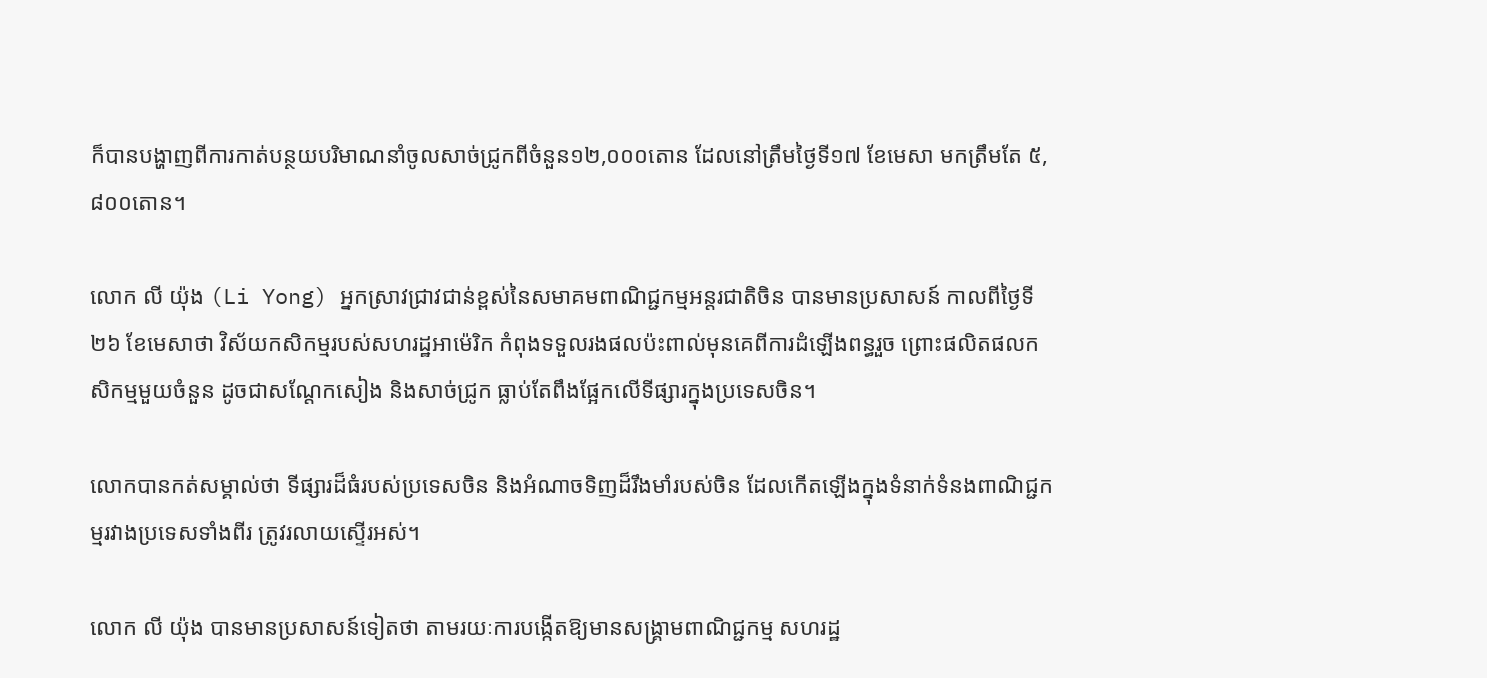ក៏បានបង្ហាញពីការកាត់បន្ថយបរិមាណនាំចូលសាច់ជ្រូកពីចំនួន១២,០០០តោន ដែលនៅត្រឹមថ្ងៃទី១៧ ខែមេសា មកត្រឹមតែ ៥,៨០០តោន។

លោក លី យ៉ុង (Li Yong) អ្នកស្រាវជ្រាវជាន់ខ្ពស់នៃសមាគមពាណិជ្ជកម្មអន្តរជាតិចិន បានមានប្រសាសន៍ កាលពីថ្ងៃទី២៦ ខែមេសាថា វិស័យកសិកម្មរបស់សហរដ្ឋអាម៉េរិក កំពុងទទួលរងផលប៉ះពាល់មុនគេពីការដំឡើងពន្ធរួច ព្រោះផលិតផលកសិកម្មមួយចំនួន ដូចជាសណ្តែកសៀង និងសាច់ជ្រូក ធ្លាប់តែពឹងផ្អែកលើទីផ្សារក្នុងប្រទេសចិន។

លោកបានកត់សម្គាល់ថា ទីផ្សារដ៏ធំរបស់ប្រទេសចិន និងអំណាចទិញដ៏រឹងមាំរបស់ចិន ដែលកើតឡើងក្នុងទំនាក់ទំនងពាណិជ្ជកម្មរវាងប្រទេសទាំងពីរ ត្រូវរលាយស្ទើរអស់។

លោក លី យ៉ុង បានមានប្រសាសន៍ទៀតថា តាមរយៈការបង្កើតឱ្យមានសង្រ្គាមពាណិជ្ជកម្ម សហរដ្ឋ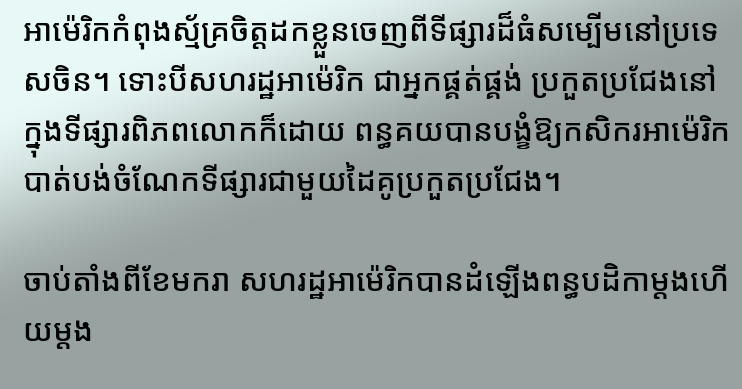អាម៉េរិកកំពុងស្ម័គ្រចិត្តដកខ្លួនចេញពីទីផ្សារដ៏ធំសម្បើមនៅប្រទេសចិន។ ទោះបីសហរដ្ឋអាម៉េរិក ជាអ្នកផ្គត់ផ្គង់ ប្រកួតប្រជែងនៅក្នុងទីផ្សារពិភពលោកក៏ដោយ ពន្ធគយបានបង្ខំឱ្យកសិករអាម៉េរិកបាត់បង់ចំណែកទីផ្សារជាមួយដៃគូប្រកួតប្រជែង។

ចាប់តាំងពីខែមករា សហរដ្ឋអាម៉េរិកបានដំឡើងពន្ធបដិកាម្តងហើយម្តង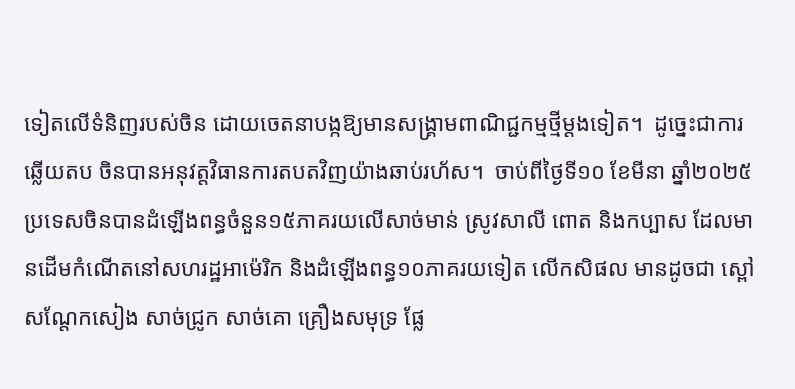ទៀតលើទំនិញរបស់ចិន ដោយចេតនាបង្កឱ្យមានសង្គ្រាមពាណិជ្ជកម្មថ្មីម្តងទៀត។  ដូច្នេះជាការឆ្លើយតប ចិនបានអនុវត្តវិធានការតបតវិញយ៉ាងឆាប់រហ័ស។  ចាប់ពីថ្ងៃទី១០ ខែមីនា ឆ្នាំ២០២៥ ប្រទេសចិនបានដំឡើងពន្ធចំនួន១៥ភាគរយលើសាច់មាន់ ស្រូវសាលី ពោត និងកប្បាស ដែលមានដើមកំណើតនៅសហរដ្ឋអាម៉េរិក និងដំឡើងពន្ធ១០ភាគរយទៀត លើកសិផល មានដូចជា ស្ពៅ សណ្តែកសៀង សាច់ជ្រូក សាច់គោ គ្រឿងសមុទ្រ ផ្លែ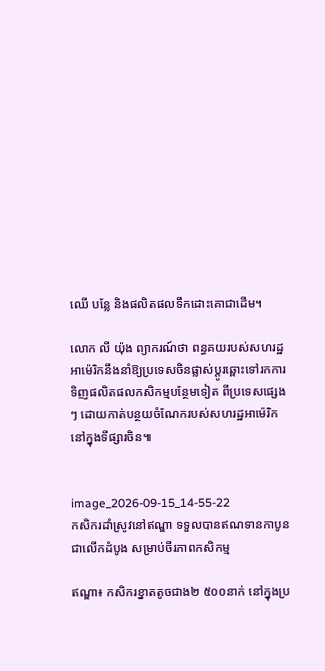ឈើ បន្លែ និងផលិតផលទឹកដោះគោជាដើម។

លោក លី យ៉ុង ព្យាករណ៍ថា ពន្ធគយរបស់សហរដ្ឋអាម៉េរិកនឹងនាំឱ្យប្រទេសចិនផ្លាស់ប្តូរឆ្ពោះទៅរកការទិញផលិតផលកសិកម្មបន្ថែមទៀត ពីប្រទេសផ្សេងៗ ដោយកាត់បន្ថយចំណែករបស់សហរដ្ឋអាម៉េរិកនៅក្នុងទីផ្សារចិន៕


image_2026-09-15_14-55-22
កសិករដាំស្រូវនៅឥណ្ឌា ទទួលបានឥណទានកាបូនជាលើកដំបូង សម្រាប់ចីរភាពកសិកម្ម

ឥណ្ឌា៖ កសិករខ្នាតតូចជាង២ ៥០០នាក់ នៅក្នុងប្រ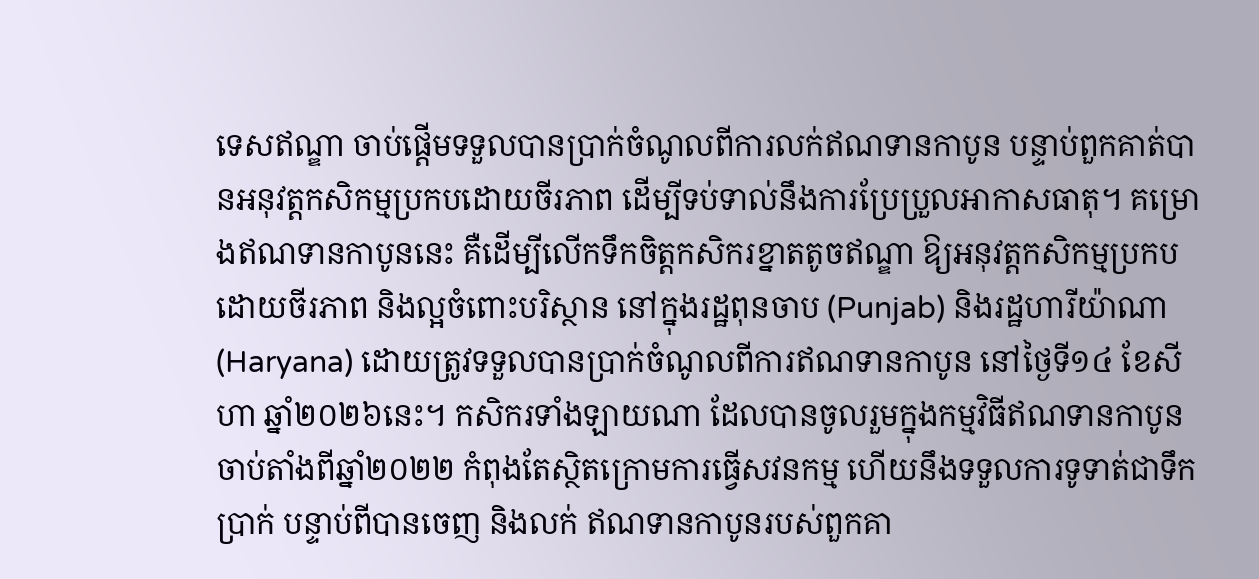ទេសឥណ្ឌា ចាប់ផ្តើមទទួលបានប្រាក់ចំណូលពីការលក់ឥណទានកាបូន បន្ទាប់ពួកគាត់បានអនុវត្តកសិកម្មប្រកបដោយចីរភាព ដើម្បីទប់ទាល់នឹងការប្រែប្រួលអាកាសធាតុ។ គម្រោងឥណទានកាបូននេះ គឺដើម្បីលើកទឹកចិត្តកសិករខ្នាតតូចឥណ្ឌា ឱ្យអនុវត្តកសិកម្មប្រកបដោយចីរភាព និងល្អចំពោះបរិស្ថាន នៅក្នុងរដ្ឋពុនចាប (Punjab) និងរដ្ឋហារីយ៉ាណា (Haryana) ដោយត្រូវទទួលបានប្រាក់ចំណូលពីការឥណទានកាបូន នៅថ្ងៃទី១៤ ខែសីហា ឆ្នាំ២០២៦នេះ។ កសិករទាំងឡាយណា ដែលបានចូលរួមក្នុងកម្មវិធីឥណទានកាបូន ចាប់តាំងពីឆ្នាំ២០២២ កំពុងតែស្ថិតក្រោមការធ្វើសវនកម្ម ហើយនឹងទទួលការទូទាត់ជាទឹកប្រាក់ បន្ទាប់ពីបានចេញ និងលក់ ឥណទានកាបូនរបស់ពួកគា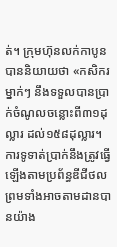ត់។ ក្រុមហ៊ុនលក់កាបូនបាននិយាយថា «កសិករម្នាក់ៗ នឹងទទួលបានប្រាក់ចំណូលចន្លោះពី៣១ដុល្លារ ដល់១៥៨ដុល្លារ។ ការទូទាត់ប្រាក់នឹងត្រូវធ្វើឡើងតាមប្រព័ន្ធឌីជីថល ព្រមទាំងអាចតាមដានបានយ៉ាង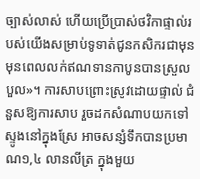ច្បាស់លាស់ ហើយប្រើប្រាស់ថវិកាផ្ទាល់របស់យើងសម្រាប់ទូទាត់ជូនកសិករជាមុន មុនពេលលក់ឥណទានកាបូនបានស្រួលបួល»។ ការសាបព្រោះស្រូវដោយផ្ទាល់ ជំនួសឱ្យការសាប រួចដកសំណាបយកទៅស្ទូងនៅក្នុងស្រែ អាចសន្សំទឹកបានប្រមាណ១,៤ លានលីត្រ ក្នុងមួយ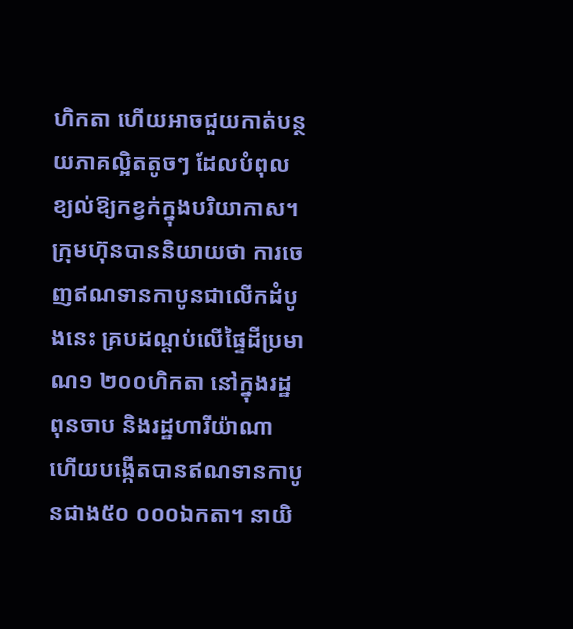ហិកតា ហើយអាចជួយកាត់បន្ថយភាគល្អិតតូចៗ ដែលបំពុលខ្យល់ឱ្យកខ្វក់ក្នុងបរិយាកាស។ ក្រុមហ៊ុនបាននិយាយថា ការចេញឥណទានកាបូនជាលើកដំបូងនេះ គ្របដណ្តប់លើផ្ទៃដីប្រមាណ១ ២០០ហិកតា នៅក្នុងរដ្ឋពុនចាប និងរដ្ឋហារីយ៉ាណា ហើយបង្កើតបានឥណទានកាបូនជាង៥០ ០០០ឯកតា។ នាយិ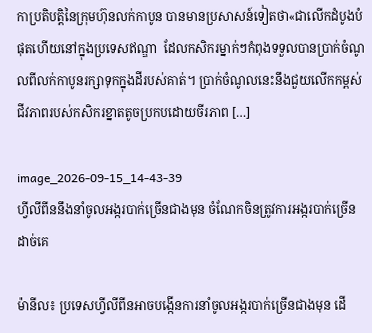កាប្រតិបត្តិនៃក្រុមហ៊ុនលក់កាបូន បានមានប្រសាសន៍ទៀតថា«ជាលើកដំបូងបំផុតហើយនៅក្នុងប្រទេសឥណ្ឌា  ដែលកសិករម្នាក់ៗកំពុងទទួលបានប្រាក់ចំណូលពីលក់កាបូនរក្សាទុកក្នុងដីរបស់គាត់។ ប្រាក់ចំណូលនេះនឹងជួយលើកកម្ពស់ជីវភាពរបស់កសិករខ្នាតតូចប្រកបដោយចីរភាព […]

image_2026-09-15_14-43-39
ហ្វីលីពីននឹងនាំចូលអង្ករបាក់ច្រើនជាងមុន ចំណែកចិនត្រូវការអង្ករបាក់ច្រើនដាច់គេ

ម៉ានីល៖ ប្រទេសហ្វីលីពីនអាចបង្កើនការនាំចូលអង្ករបាក់ច្រើនជាងមុន ដើ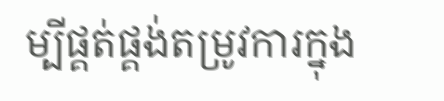ម្បីផ្គត់ផ្គង់តម្រូវការក្នុង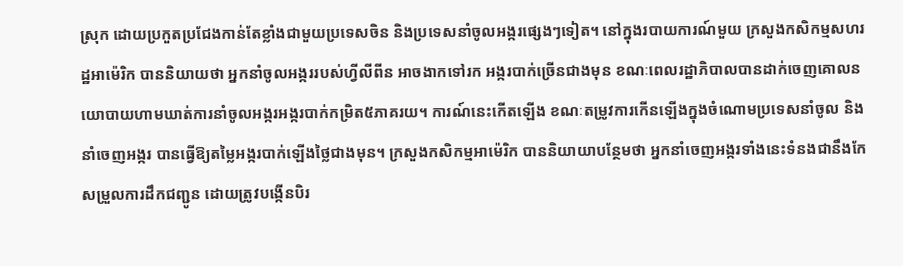ស្រុក ដោយប្រកួតប្រជែងកាន់តែខ្លាំងជាមួយប្រទេសចិន និងប្រទេសនាំចូលអង្ករផ្សេងៗទៀត។ នៅក្នុងរបាយការណ៍មួយ ក្រសួងកសិកម្មសហរដ្ឋអាម៉េរិក បាននិយាយថា អ្នកនាំចូលអង្កររបស់ហ្វីលីពីន អាចងាកទៅរក អង្ករបាក់ច្រើនជាងមុន ខណៈពេលរដ្ឋាភិបាលបានដាក់ចេញគោលនយោបាយហាមឃាត់ការនាំចូលអង្ករអង្ករបាក់កម្រិត៥ភាគរយ។ ការណ៍នេះកើតឡើង ខណៈតម្រូវការកើនឡើងក្នុងចំណោមប្រទេសនាំចូល និងនាំចេញអង្ករ បានធ្វើឱ្យតម្លៃអង្ករបាក់ឡើងថ្លៃជាងមុន។ ក្រសួងកសិកម្មអាម៉េរិក បាននិយាយាបន្ថែមថា អ្នកនាំចេញអង្ករទាំងនេះទំនងជានឹងកែសម្រួលការដឹកជញ្ជូន ដោយត្រូវបង្កើនបិរ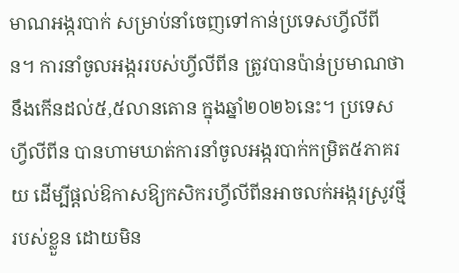មាណអង្ករបាក់ សម្រាប់នាំចេញទៅកាន់ប្រទេសហ្វីលីពីន។ ការនាំចូលអង្កររបស់ហ្វីលីពីន ត្រូវបានប៉ាន់ប្រមាណថា នឹងកើនដល់៥,៥លានតោន ក្នុងឆ្នាំ២០២៦នេះ។ ប្រទេសហ្វីលីពីន បានហាមឃាត់ការនាំចូលអង្ករបាក់កម្រិត៥ភាគរយ ដើម្បីផ្តល់ឱកាសឱ្យកសិករហ្វីលីពីនអាចលក់អង្ករស្រូវថ្មីរបស់ខ្លួន ដោយមិន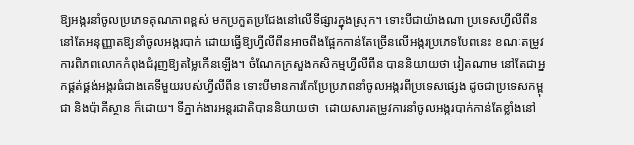ឱ្យអង្ករនាំចូលប្រភេទគុណភាពខ្ពស់ មកប្រកួតប្រជែងនៅលើទីផ្សារក្នុងស្រុក។ ទោះបីជាយ៉ាងណា ប្រទេសហ្វីលីពីន នៅតែអនុញ្ញាតឱ្យនាំចូលអង្ករបាក់ ដោយធ្វើឱ្យហ្វីលីពីនអាចពឹងផ្អែកកាន់តែច្រើនលើអង្ករប្រភេទបែពនេះ ខណៈតម្រូវការពិភពលោកកំពុងជំរុញឱ្យតម្លៃកើនឡើង។ ចំណែកក្រសួងកសិកម្មហ្វីលីពីន បាននិយាយថា វៀតណាម នៅតែជាអ្នកផ្គត់ផ្គង់អង្ករធំជាងគេទីមួយរបស់ហ្វីលីពីន ទោះបីមានការកែប្រែប្រភពនាំចូលអង្ករពីប្រទេសផ្សេង ដូចជាប្រទេសកម្ពុជា និងប៉ាគីស្ថាន ក៏ដោយ។ ទីភ្នាក់ងារអន្តរជាតិបាននិយាយថា  ដោយសារតម្រូវការនាំចូលអង្ករបាក់កាន់តែខ្លាំងនៅ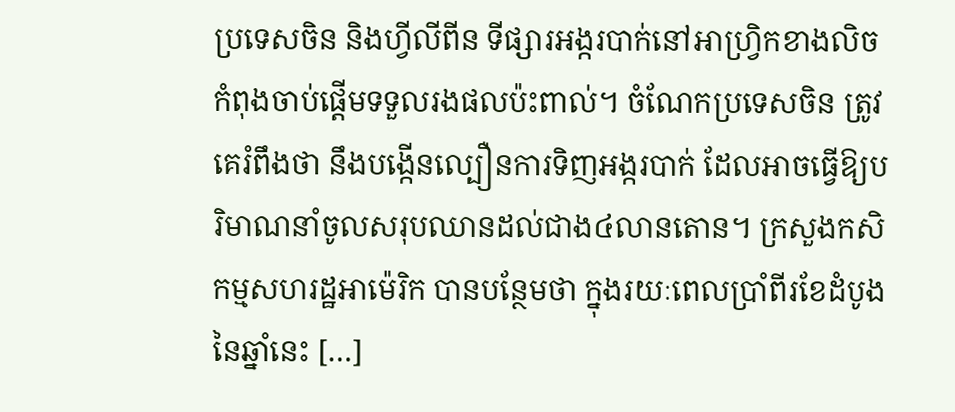ប្រទេសចិន និងហ្វីលីពីន ទីផ្សារអង្ករបាក់នៅអាហ្វ្រិកខាងលិច កំពុងចាប់ផ្តើមទទួលរងផលប៉ះពាល់។ ចំណែកប្រទេសចិន ត្រូវគេរំពឹងថា នឹងបង្កើនល្បឿនការទិញអង្ករបាក់ ដែលអាចធ្វើឱ្យបរិមាណនាំចូលសរុបឈានដល់ជាង៤លានតោន។ ក្រសួងកសិកម្មសហរដ្ឋអាម៉េរិក បានបន្ថែមថា ក្នុងរយៈពេលប្រាំពីរខែដំបូងនៃឆ្នាំនេះ […]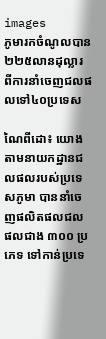images
ភូមារកចំណូលបាន២២៥លានដុល្លារ ពីការនាំចេញជលផលទៅ៤០ប្រទេស

ណៃពីដោ៖ យោងតាមនាយកដ្ឋានជលផលរបស់ប្រទេសភូមា បាននាំចេញផលិតផលជលផលជាង ៣០០ ប្រភេទ ទៅកាន់ប្រទេ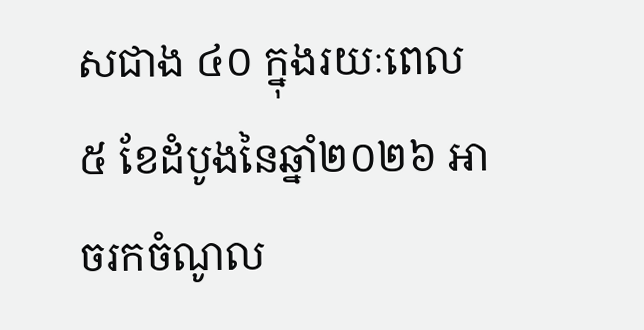សជាង ៤០ ក្នុងរយៈពេល ៥ ខែដំបូងនៃឆ្នាំ២០២៦ អាចរកចំណូល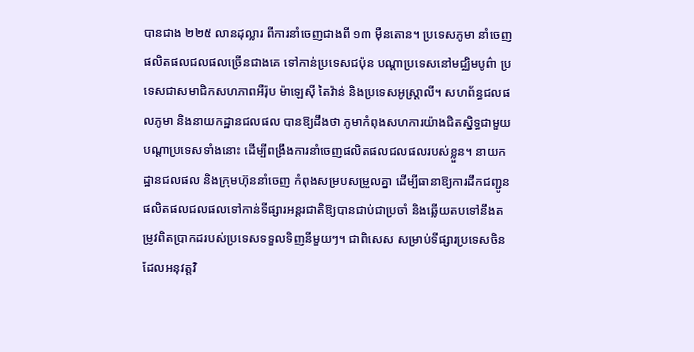បានជាង ២២៥ លានដុល្លារ ពីការនាំចេញជាងពី ១៣ ម៉ឺនតោន។ ប្រទេសភូមា នាំចេញផលិតផលជលផលច្រើនជាងគេ ទៅកាន់ប្រទេសជប៉ុន បណ្តាប្រទេសនៅមជ្ឈិមបូព៌ា ប្រទេសជាសមាជិកសហភាពអឺរ៉ុប ម៉ាឡេស៊ី តៃវ៉ាន់ និងប្រទេសអូស្ត្រាលី។ សហព័ន្ធជលផលភូមា និងនាយកដ្ឋានជលផល បានឱ្យដឹងថា ភូមាកំពុងសហការយ៉ាងជិតស្និទ្ធជាមួយបណ្តាប្រទេសទាំងនោះ ដើម្បីពង្រឹងការនាំចេញផលិតផលជលផលរបស់ខ្លួន។ នាយកដ្ឋានជលផល និងក្រុមហ៊ុននាំចេញ កំពុងសម្របសម្រួលគ្នា ដើម្បីធានាឱ្យការដឹកជញ្ជូនផលិតផលជលផលទៅកាន់ទីផ្សារអន្តរជាតិឱ្យបានជាប់ជាប្រចាំ និងឆ្លើយតបទៅនឹងតម្រូវពិតប្រាកដរបស់ប្រទេសទទួលទិញនីមួយៗ។ ជាពិសេស សម្រាប់ទីផ្សារប្រទេសចិន ដែលអនុវត្តវិ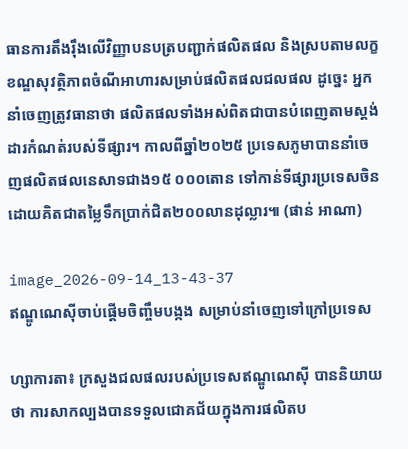ធានការតឹងរ៉ឹងលើវិញ្ញាបនបត្របញ្ជាក់ផលិតផល និងស្របតាមលក្ខខណ្ឌសុវត្ថិភាពចំណីអាហារសម្រាប់ផលិតផលជលផល ដូច្នេះ អ្នកនាំចេញត្រូវធានាថា ផលិតផលទាំងអស់ពិតជាបានបំពេញតាមស្តង់ដារកំណត់របស់ទីផ្សារ។ កាលពីឆ្នាំ២០២៥ ប្រទេសភូមាបាននាំចេញផលិតផលនេសាទជាង១៥ ០០០តោន ទៅកាន់ទីផ្សារប្រទេសចិន ដោយគិតជាតម្លៃទឹកប្រាក់ជិត២០០លានដុល្លារ៕ (ផាន់ អាណា)

image_2026-09-14_13-43-37
ឥណ្ឌូណេស៊ីចាប់ផ្តើមចិញ្ចឹមបង្កង សម្រាប់នាំចេញទៅក្រៅប្រទេស

ហ្សាការតា៖ ក្រសួងជលផលរបស់ប្រទេសឥណ្ឌូណេស៊ី បាននិយាយថា ការសាកល្បងបានទទួលជោគជ័យក្នុងការផលិតប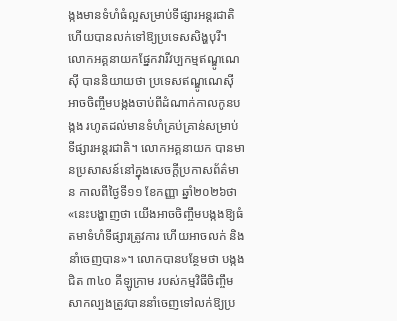ង្កងមានទំហំធំល្អសម្រាប់ទីផ្សារអន្តរជាតិ ហើយបានលក់ទៅឱ្យប្រទេសសិង្ហបុរី។ លោកអគ្គនាយកផ្នែកវារីវប្បកម្មឥណ្ឌូណេស៊ី បាននិយាយថា ប្រទេសឥណ្ឌូណេស៊ីអាចចិញ្ចឹមបង្កងចាប់ពីដំណាក់កាលកូនបង្កង រហូតដល់មានទំហំគ្រប់គ្រាន់សម្រាប់ទីផ្សារអន្តរជាតិ។ លោកអគ្គនាយក បានមានប្រសាសន៍នៅក្នុងសេចក្តីប្រកាសព័ត៌មាន កាលពីថ្ងៃទី១១ ខែកញ្ញា ឆ្នាំ២០២៦ថា «នេះបង្ហាញថា យើងអាចចិញ្ចឹមបង្កងឱ្យធំតមាទំហំទីផ្សារត្រូវការ ហើយអាចលក់ និងនាំចេញបាន»។ លោកបានបន្ថែមថា បង្កងជិត ៣៤០ គីឡូក្រាម របស់កម្មវិធីចិញ្ចឹមសាកល្បងត្រូវបាននាំចេញទៅលក់ឱ្យប្រ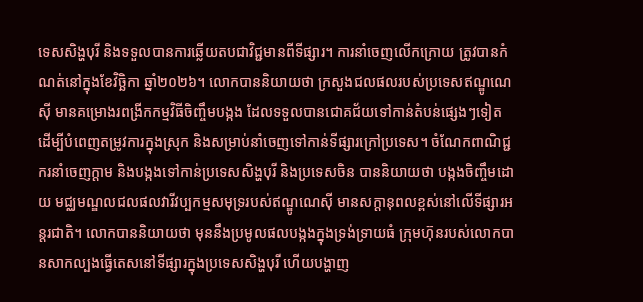ទេសសិង្ហបុរី និងទទួលបានការឆ្លើយតបជាវិជ្ជមានពីទីផ្សារ។ ការនាំចេញលើកក្រោយ ត្រូវបានកំណត់នៅក្នុងខែវិច្ឆិកា ឆ្នាំ២០២៦។ លោកបាននិយាយថា ក្រសួងជលផលរបស់ប្រទេសឥណ្ឌូណេស៊ី មានគម្រោងរពង្រីកកម្មវិធីចិញ្ចឹមបង្កង ដែលទទួលបានជោគជ័យទៅកាន់តំបន់ផ្សេងៗទៀត ដើម្បីបំពេញតម្រូវការក្នុងស្រុក និងសម្រាប់នាំចេញទៅកាន់ទីផ្សារក្រៅប្រទេស។ ចំណែកពាណិជ្ជករនាំចេញក្តាម និងបង្កងទៅកាន់ប្រទេសសិង្ហបុរី និងប្រទេសចិន បាននិយាយថា បង្កងចិញ្ចឹមដោយ មជ្ឈមណ្ឌលជលផលវារីវប្បកម្មសមុទ្ររបស់ឥណ្ឌូណេស៊ី មានសក្តានុពលខ្ពស់នៅលើទីផ្សារអន្តរជាតិ។ លោកបាននិយាយថា មុននឹងប្រមូលផលបង្កងក្នុងទ្រង់ទ្រាយធំ ក្រុមហ៊ុនរបស់លោកបានសាកល្បងធ្វើតេសនៅទីផ្សារក្នុងប្រទេសសិង្ហបុរី ហើយបង្ហាញ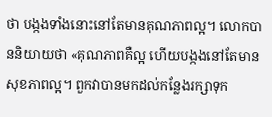ថា បង្កងទាំងនោះនៅតែមានគុណភាពល្អ។ លោកបាននិយាយថា «គុណភាពគឺល្អ ហើយបង្កងនៅតែមានសុខភាពល្អ។ ពួកវាបានមកដល់កន្លែងរក្សាទុក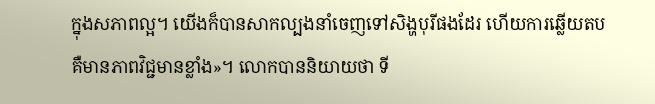ក្នុងសភាពល្អ។ យើងក៏បានសាកល្បងនាំចេញទៅសិង្ហបុរីផងដែរ ហើយការឆ្លើយតប គឺមានភាពវិជ្ជមានខ្លាំង»។ លោកបាននិយាយថា ទី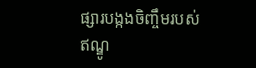ផ្សារបង្កងចិញ្ចឹមរបស់ឥណ្ឌូ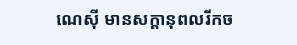ណេស៊ី មានសក្តានុពលរីកច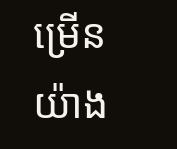ម្រើនយ៉ាង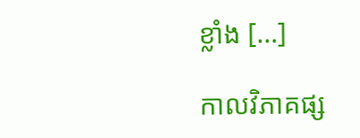ខ្លាំង […]

កាលវិភាគផ្ស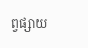ព្វផ្សាយ